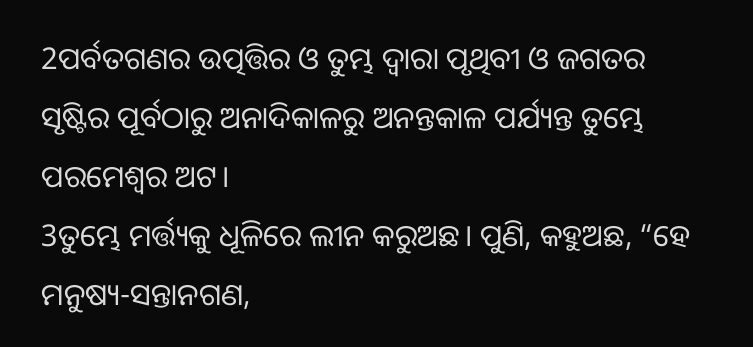2ପର୍ବତଗଣର ଉତ୍ପତ୍ତିର ଓ ତୁମ୍ଭ ଦ୍ୱାରା ପୃଥିବୀ ଓ ଜଗତର ସୃଷ୍ଟିର ପୂର୍ବଠାରୁ ଅନାଦିକାଳରୁ ଅନନ୍ତକାଳ ପର୍ଯ୍ୟନ୍ତ ତୁମ୍ଭେ ପରମେଶ୍ୱର ଅଟ।
3ତୁମ୍ଭେ ମର୍ତ୍ତ୍ୟକୁ ଧୂଳିରେ ଲୀନ କରୁଅଛ। ପୁଣି, କହୁଅଛ, “ହେ ମନୁଷ୍ୟ-ସନ୍ତାନଗଣ,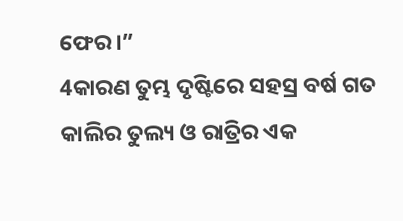ଫେର।”
4କାରଣ ତୁମ୍ଭ ଦୃଷ୍ଟିରେ ସହସ୍ର ବର୍ଷ ଗତ କାଲିର ତୁଲ୍ୟ ଓ ରାତ୍ରିର ଏକ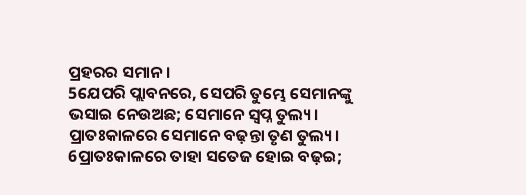ପ୍ରହରର ସମାନ।
5ଯେପରି ପ୍ଲାବନରେ, ସେପରି ତୁମ୍ଭେ ସେମାନଙ୍କୁ ଭସାଇ ନେଉଅଛ; ସେମାନେ ସ୍ୱପ୍ନ ତୁଲ୍ୟ। ପ୍ରାତଃକାଳରେ ସେମାନେ ବଢ଼ନ୍ତା ତୃଣ ତୁଲ୍ୟ।
6ପ୍ରାତଃକାଳରେ ତାହା ସତେଜ ହୋଇ ବଢ଼ଇ;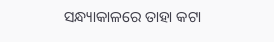ସନ୍ଧ୍ୟାକାଳରେ ତାହା କଟା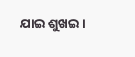ଯାଇ ଶୁଖଇ।